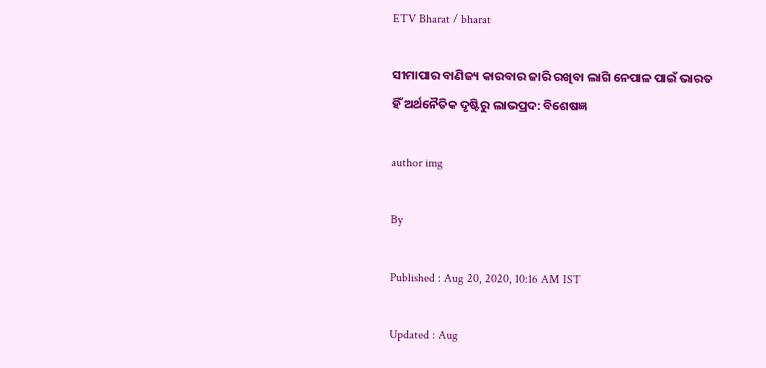ETV Bharat / bharat

ସୀମାପାର ବାଣିଜ୍ୟ କାରବାର ଜାରି ରଖିବା ଲାଗି ନେପାଳ ପାଇଁ ଭାରତ ହିଁ ଅର୍ଥନୈତିକ ଦୃଷ୍ଟିରୁ ଲାଭପ୍ରଦ: ବିଶେଷଜ୍ଞ

author img

By

Published : Aug 20, 2020, 10:16 AM IST

Updated : Aug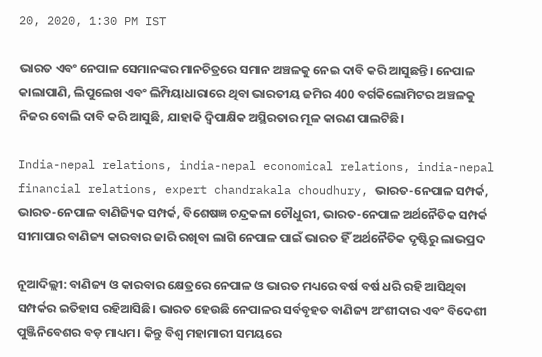20, 2020, 1:30 PM IST

ଭାରତ ଏବଂ ନେପାଳ ସେମାନଙ୍କର ମାନଚିତ୍ରରେ ସମାନ ଅଞ୍ଚଳକୁ ନେଇ ଦାବି କରି ଆସୁଛନ୍ତି। ନେପାଳ କାଲାପାଣି, ଲିପୁଲେଖ ଏବଂ ଲିମ୍ପିୟାଧାରାରେ ଥିବା ଭାରତୀୟ ଜମିର 400 ବର୍ଗକିଲୋମିଟର ଅଞ୍ଚଳକୁ ନିଜର ବୋଲି ଦାବି କରି ଆସୁଛି, ଯାହାକି ଦ୍ବିପାକ୍ଷିକ ଅସ୍ଥିରତାର ମୂଳ କାରଣ ପାଲଟିଛି।

India-nepal relations, india-nepal economical relations, india-nepal financial relations, expert chandrakala choudhury, ଭାରତ-ନେପାଳ ସମ୍ପର୍କ, ଭାରତ-ନେପାଳ ବାଣିଜ୍ୟିକ ସମ୍ପର୍କ, ବିଶେଷଜ୍ଞ ଚନ୍ଦ୍ରକଳା ଚୌଧୁରୀ, ଭାରତ-ନେପାଳ ଅର୍ଥନୈତିକ ସମ୍ପର୍କ
ସୀମାପାର ବାଣିଜ୍ୟ କାରବାର ଜାରି ରଖିବା ଲାଗି ନେପାଳ ପାଇଁ ଭାରତ ହିଁ ଅର୍ଥନୈତିକ ଦୃଷ୍ଟିରୁ ଲାଭପ୍ରଦ

ନୂଆଦିଲ୍ଲୀ: ବାଣିଜ୍ୟ ଓ କାରବାର କ୍ଷେତ୍ରରେ ନେପାଳ ଓ ଭାରତ ମଧ୍ୟରେ ବର୍ଷ ବର୍ଷ ଧରି ରହି ଆସିଥିବା ସମ୍ପର୍କର ଇତିହାସ ରହିଆସିଛି। ଭାରତ ହେଉଛି ନେପାଳର ସର୍ବବୃହତ ବାଣିଜ୍ୟ ଅଂଶୀଦାର ଏବଂ ବିଦେଶୀ ପୁଞ୍ଜିନିବେଶର ବଡ଼ ମାଧ୍ୟମ। କିନ୍ତୁ ବିଶ୍ବ ମହାମାରୀ ସମୟରେ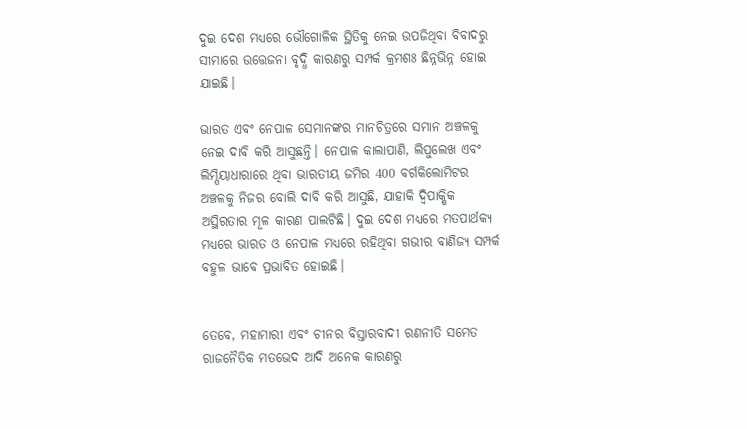ଦୁଇ ଦେଶ ମଧ୍ୟରେ ଭୌଗୋଳିକ ସ୍ଥିତିକୁ ନେଇ ଉପଜିଥିବା ବିବାଦରୁ ସୀମାରେ ଉତ୍ତେଜନା ବୃଦ୍ଧି କାରଣରୁ ସମ୍ପର୍କ କ୍ରମଶଃ ଛିନ୍ନଭିନ୍ନ ହୋଇ ଯାଇଛି।

ଭାରତ ଏବଂ ନେପାଳ ସେମାନଙ୍କର ମାନଚିତ୍ରରେ ସମାନ ଅଞ୍ଚଳକୁ ନେଇ ଦାବି କରି ଆସୁଛନ୍ତି। ନେପାଳ କାଲାପାଣି, ଲିପୁଲେଖ ଏବଂ ଲିମ୍ପିୟାଧାରାରେ ଥିବା ଭାରତୀୟ ଜମିର 400 ବର୍ଗକିଲୋମିଟର ଅଞ୍ଚଳକୁ ନିଜର ବୋଲି ଦାବି କରି ଆସୁଛି, ଯାହାକି ଦ୍ବିପାକ୍ଷିକ ଅସ୍ଥିରତାର ମୂଳ କାରଣ ପାଲଟିଛି। ଦୁଇ ଦେଶ ମଧ୍ୟରେ ମତପାର୍ଥକ୍ୟ ମଧ୍ୟରେ ଭାରତ ଓ ନେପାଳ ମଧ୍ୟରେ ରହିଥିବା ଗଭୀର ବାଣିଜ୍ୟ ସମ୍ପର୍କ ବହୁଳ ଭାବେ ପ୍ରଭାବିତ ହୋଇଛି।


ତେବେ, ମହାମାରୀ ଏବଂ ଚୀନର ବିସ୍ତାରବାଦୀ ରଣନୀତି ସମେତ ରାଜନୈତିକ ମତଭେଦ ଆଦି ଅନେକ କାରଣରୁ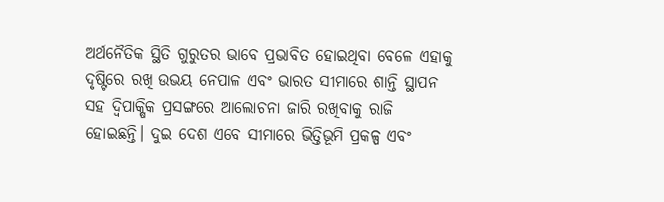ଅର୍ଥନୈତିକ ସ୍ଥିତି ଗୁରୁତର ଭାବେ ପ୍ରଭାବିତ ହୋଇଥିବା ବେଳେ ଏହାକୁ ଦୃଷ୍ଟିରେ ରଖି ଉଭୟ ନେପାଳ ଏବଂ ଭାରତ ସୀମାରେ ଶାନ୍ତି ସ୍ଥାପନ ସହ ଦ୍ବିପାକ୍ଷିକ ପ୍ରସଙ୍ଗରେ ଆଲୋଚନା ଜାରି ରଖିବାକୁ ରାଜି ହୋଇଛନ୍ତି। ଦୁଇ ଦେଶ ଏବେ ସୀମାରେ ଭିତ୍ତିଭୂମି ପ୍ରକଳ୍ପ ଏବଂ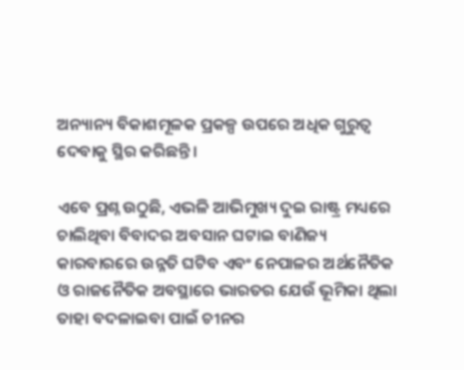ଅନ୍ୟାନ୍ୟ ବିକାଶମୂଳକ ପ୍ରକଳ୍ପ ଉପରେ ଅଧିକ ଗୁରୁତ୍ବ ଦେବାକୁ ସ୍ଥିର କରିଛନ୍ତି।

ଏବେ ପ୍ରଶ୍ନ ଉଠୁଛି, ଏଭଳି ଆଭିମୁଖ୍ୟ ଦୁଇ ରାଷ୍ଟ୍ର ମଧ୍ୟରେ ଚାଲିଥିବା ବିବାଦର ଅବସାନ ଘଟାଇ ବାଣିଜ୍ୟ କାରବାରରେ ଉନ୍ନତି ଘଟିବ ଏବଂ ନେପାଳର ଅର୍ଥନୈତିକ ଓ ରାଜନୈତିକ ଅବସ୍ଥାରେ ଭାରତର ଯେଉଁ ଭୂମିକା ଥିଲା ତାହା ବଦଳାଇବା ପାଇଁ ଚୀନର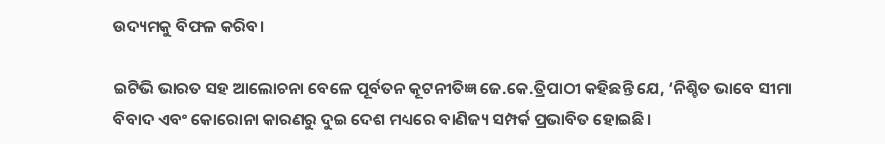ଉଦ୍ୟମକୁ ବିଫଳ କରିବ।

ଇଟିଭି ଭାରତ ସହ ଆଲୋଚନା ବେଳେ ପୂର୍ବତନ କୂଟନୀତିଜ୍ଞ ଜେ.କେ.ତ୍ରିପାଠୀ କହିଛନ୍ତି ଯେ, ‘ନିଶ୍ଚିତ ଭାବେ ସୀମା ବିବାଦ ଏବଂ କୋରୋନା କାରଣରୁ ଦୁଇ ଦେଶ ମଧ୍ୟରେ ବାଣିଜ୍ୟ ସମ୍ପର୍କ ପ୍ରଭାବିତ ହୋଇଛି।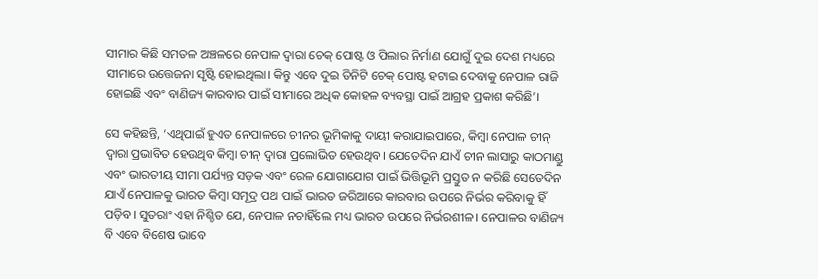ସୀମାର କିଛି ସମତଳ ଅଞ୍ଚଳରେ ନେପାଳ ଦ୍ବାରା ଚେକ୍ ପୋଷ୍ଟ ଓ ପିଲାର ନିର୍ମାଣ ଯୋଗୁଁ ଦୁଇ ଦେଶ ମଧ୍ୟରେ ସୀମାରେ ଉତ୍ତେଜନା ସୃଷ୍ଟି ହୋଇଥିଲା। କିନ୍ତୁ ଏବେ ଦୁଇ ତିନିଟି ଚେକ୍ ପୋଷ୍ଟ ହଟାଇ ଦେବାକୁ ନେପାଳ ରାଜି ହୋଇଛି ଏବଂ ବାଣିଜ୍ୟ କାରବାର ପାଇଁ ସୀମାରେ ଅଧିକ କୋହଳ ବ୍ୟବସ୍ଥା ପାଇଁ ଆଗ୍ରହ ପ୍ରକାଶ କରିଛି’।

ସେ କହିଛନ୍ତି, ‘ଏଥିପାଇଁ ହୁଏତ ନେପାଳରେ ଚୀନର ଭୂମିକାକୁ ଦାୟୀ କରାଯାଇପାରେ, କିମ୍ବା ନେପାଳ ଚୀନ୍ ଦ୍ବାରା ପ୍ରଭାବିତ ହେଉଥିବ କିମ୍ବା ଚୀନ୍ ଦ୍ବାରା ପ୍ରଲୋଭିତ ହେଉଥିବ। ଯେତେଦିନ ଯାଏଁ ଚୀନ ଲାସାରୁ କାଠମାଣ୍ଡୁ ଏବଂ ଭାରତୀୟ ସୀମା ପର୍ଯ୍ୟନ୍ତ ସଡ଼କ ଏବଂ ରେଳ ଯୋଗାଯୋଗ ପାଇଁ ଭିତ୍ତିଭୂମି ପ୍ରସ୍ତୁତ ନ କରିଛି ସେତେଦିନ ଯାଏଁ ନେପାଳକୁ ଭାରତ କିମ୍ବା ସମୂଦ୍ର ପଥ ପାଇଁ ଭାରତ ଜରିଆରେ କାରବାର ଉପରେ ନିର୍ଭର କରିବାକୁ ହିଁ ପଡ଼ିବ। ସୁତରାଂ ଏହା ନିଶ୍ଚିତ ଯେ, ନେପାଳ ନଚାହିଁଲେ ମଧ୍ୟ ଭାରତ ଉପରେ ନିର୍ଭରଶୀଳ। ନେପାଳର ବାଣିଜ୍ୟ ବି ଏବେ ବିଶେଷ ଭାବେ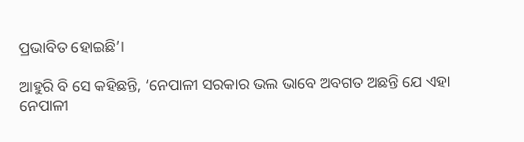ପ୍ରଭାବିତ ହୋଇଛି’।

ଆହୁରି ବି ସେ କହିଛନ୍ତି, ‘ନେପାଳୀ ସରକାର ଭଲ ଭାବେ ଅବଗତ ଅଛନ୍ତି ଯେ ଏହା ନେପାଳୀ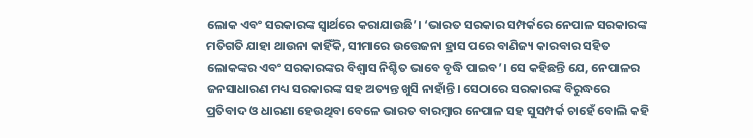ଲୋକ ଏବଂ ସରକାରଙ୍କ ସ୍ବାର୍ଥରେ କରାଯାଉଛି’। ‘ଭାରତ ସରକାର ସମ୍ପର୍କରେ ନେପାଳ ସରକାରଙ୍କ ମତିଗତି ଯାହା ଥାଉନା କାହିଁକି, ସୀମାରେ ଉତ୍ତେଜନା ହ୍ରାସ ପରେ ବାଣିଜ୍ୟ କାରବାର ସହିତ ଲୋକଙ୍କର ଏବଂ ସରକାରଙ୍କର ବିଶ୍ବାସ ନିଶ୍ଚିତ ଭାବେ ବୃଦ୍ଧି ପାଇବ’। ସେ କହିଛନ୍ତି ଯେ, ନେପାଳର ଜନସାଧାରଣ ମଧ୍ୟ ସରକାରଙ୍କ ସହ ଅତ୍ୟନ୍ତ ଖୁସି ନାହାଁନ୍ତି। ସେଠାରେ ସରକାରଙ୍କ ବିରୁଦ୍ଧରେ ପ୍ରତିବାଦ ଓ ଧାରଣା ହେଉଥିବା ବେଳେ ଭାରତ ବାରମ୍ବାର ନେପାଳ ସହ ସୁସମ୍ପର୍କ ଚାହେଁ ବୋଲି କହି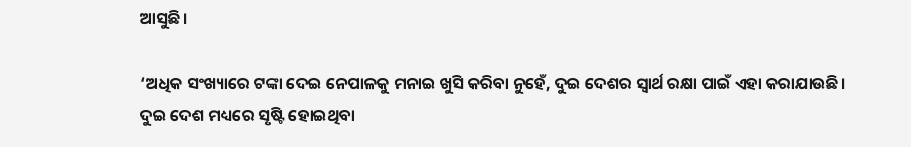ଆସୁଛି।

‘ଅଧିକ ସଂଖ୍ୟାରେ ଟଙ୍କା ଦେଇ ନେପାଳକୁ ମନାଇ ଖୁସି କରିବା ନୁହେଁ, ଦୁଇ ଦେଶର ସ୍ବାର୍ଥ ରକ୍ଷା ପାଇଁ ଏହା କରାଯାଉଛି। ଦୁଇ ଦେଶ ମଧ୍ୟରେ ସୃଷ୍ଟି ହୋଇଥିବା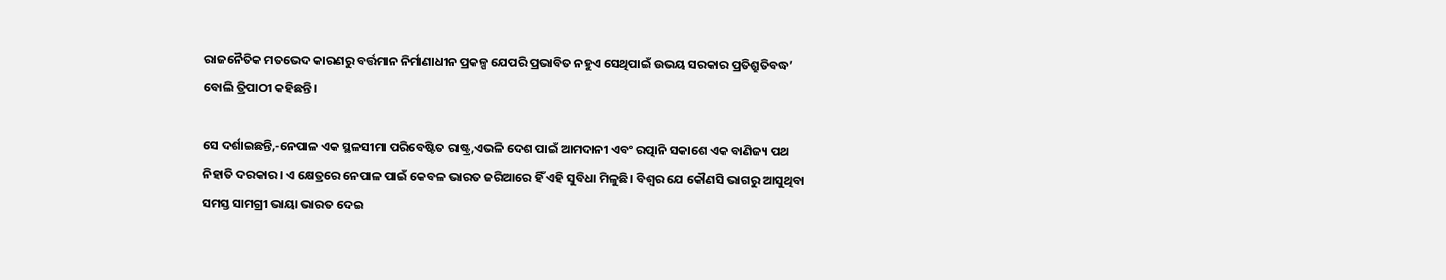ରାଜନୈତିକ ମତଭେଦ କାରଣରୁ ବର୍ତ୍ତମାନ ନିର୍ମାଣାଧୀନ ପ୍ରକଳ୍ପ ଯେପରି ପ୍ରଭାବିତ ନହୁଏ ସେଥିପାଇଁ ଉଭୟ ସରକାର ପ୍ରତିଶ୍ରୁତିବଦ୍ଧ’ ବୋଲି ତ୍ରିପାଠୀ କହିଛନ୍ତି।

ସେ ଦର୍ଶାଇଛନ୍ତି,-ନେପାଳ ଏକ ସ୍ଥଳସୀମା ପରିବେଷ୍ଟିତ ରାଷ୍ଟ୍ର,ଏଭଳି ଦେଶ ପାଇଁ ଆମଦାନୀ ଏବଂ ରତ୍ପାନି ସକାଶେ ଏକ ବାଣିଜ୍ୟ ପଥ ନିହାତି ଦରକାର। ଏ କ୍ଷେତ୍ରରେ ନେପାଳ ପାଇଁ କେବଳ ଭାରତ ଜରିଆରେ ହିଁ ଏହି ସୁବିଧା ମିଳୁଛି। ବିଶ୍ବର ଯେ କୌଣସି ଭାଗରୁ ଆସୁଥିବା ସମସ୍ତ ସାମଗ୍ରୀ ଭାୟା ଭାରତ ଦେଇ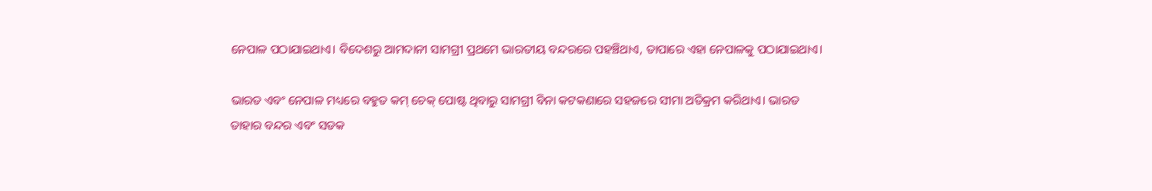ନେପାଳ ପଠାଯାଇଥାଏ। ବିଦେଶରୁ ଆମଦାନୀ ସାମଗ୍ରୀ ପ୍ରଥମେ ଭାରତୀୟ ବନ୍ଦରରେ ପହଞ୍ଚିଥାଏ, ତାପାରେ ଏହା ନେପାଳକୁ ପଠାଯାଇଥାଏ।

ଭାରତ ଏବଂ ନେପାଳ ମଧ୍ୟରେ ବହୁତ କମ୍ ଚେକ୍ ପୋଷ୍ଟ ଥିବାରୁ ସାମଗ୍ରୀ ବିନା କଟକଣାରେ ସହଜରେ ସୀମା ଅତିକ୍ରମ କରିଥାଏ। ଭାରତ ତାହାର ବନ୍ଦର ଏବଂ ସଡକ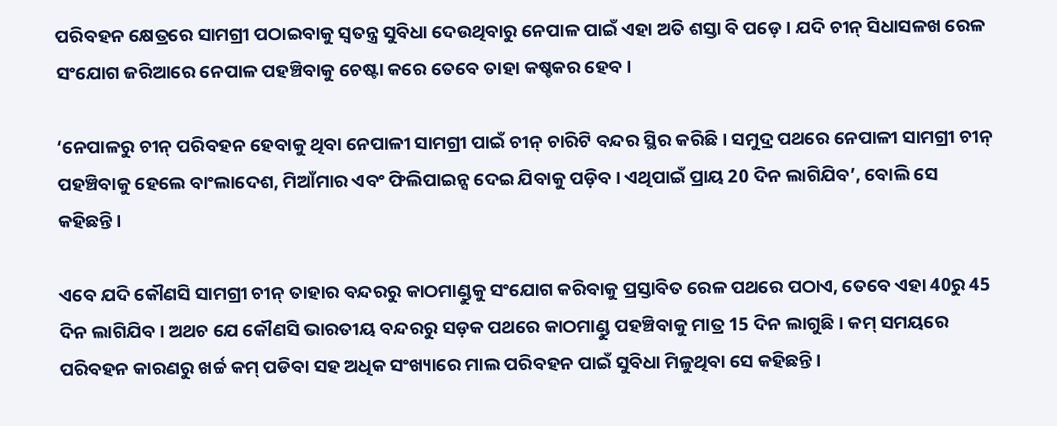ପରିବହନ କ୍ଷେତ୍ରରେ ସାମଗ୍ରୀ ପଠାଇବାକୁ ସ୍ବତନ୍ତ୍ର ସୁବିଧା ଦେଉଥିବାରୁ ନେପାଳ ପାଇଁ ଏହା ଅତି ଶସ୍ତା ବି ପଡ଼େ। ଯଦି ଚୀନ୍ ସିଧାସଳଖ ରେଳ ସଂଯୋଗ ଜରିଆରେ ନେପାଳ ପହଞ୍ଚିବାକୁ ଚେଷ୍ଟା କରେ ତେବେ ତାହା କଷ୍ଚକର ହେବ।

‘ନେପାଳରୁ ଚୀନ୍ ପରିବହନ ହେବାକୁ ଥିବା ନେପାଳୀ ସାମଗ୍ରୀ ପାଇଁ ଚୀନ୍ ଚାରିଟି ବନ୍ଦର ସ୍ଥିର କରିଛି। ସମୁଦ୍ର ପଥରେ ନେପାଳୀ ସାମଗ୍ରୀ ଚୀନ୍ ପହଞ୍ଚିବାକୁ ହେଲେ ବାଂଲାଦେଶ, ମିଆଁମାର ଏବଂ ଫିଲିପାଇନ୍ସ ଦେଇ ଯିବାକୁ ପଡ଼ିବ। ଏଥିପାଇଁ ପ୍ରାୟ 20 ଦିନ ଲାଗିଯିବ’, ବୋଲି ସେ କହିଛନ୍ତି।

ଏବେ ଯଦି କୌଣସି ସାମଗ୍ରୀ ଚୀନ୍ ତାହାର ବନ୍ଦରରୁ କାଠମାଣ୍ଡୁକୁ ସଂଯୋଗ କରିବାକୁ ପ୍ରସ୍ତାବିତ ରେଳ ପଥରେ ପଠାଏ, ତେବେ ଏହା 40ରୁ 45 ଦିନ ଲାଗିଯିବ। ଅଥଚ ଯେ କୌଣସି ଭାରତୀୟ ବନ୍ଦରରୁ ସଡ଼କ ପଥରେ କାଠମାଣ୍ଡୁ ପହଞ୍ଚିବାକୁ ମାତ୍ର 15 ଦିନ ଲାଗୁଛି। କମ୍ ସମୟରେ ପରିବହନ କାରଣରୁ ଖର୍ଚ୍ଚ କମ୍ ପଡିବା ସହ ଅଧିକ ସଂଖ୍ୟାରେ ମାଲ ପରିବହନ ପାଇଁ ସୁବିଧା ମିଳୁଥିବା ସେ କହିଛନ୍ତି।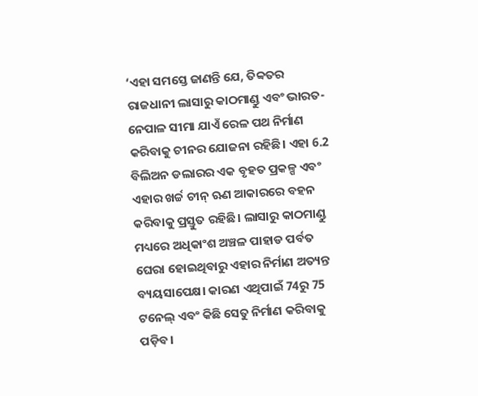‘ଏହା ସମସ୍ତେ ଜାଣନ୍ତି ଯେ, ତିବ୍ବତର ରାଜଧାନୀ ଲାସାରୁ କାଠମାଣ୍ଡୁ ଏବଂ ଭାରତ-ନେପାଳ ସୀମା ଯାଏଁ ରେଳ ପଥ ନିର୍ମାଣ କରିବାକୁ ଚୀନର ଯୋଜନା ରହିଛି। ଏହା 6.2 ବିଲିଅନ ଡଲାରର ଏକ ବୃହତ ପ୍ରକଳ୍ପ ଏବଂ ଏହାର ଖର୍ଚ୍ଚ ଚୀନ୍ ଋଣ ଆକାରରେ ବହନ କରିବାକୁ ପ୍ରସ୍ତୁତ ରହିଛି। ଲାସାରୁ କାଠମାଣ୍ଡୁ ମଧ୍ୟରେ ଅଧିକାଂଶ ଅଞ୍ଚଳ ପାହାଡ ପର୍ବତ ଘେରା ହୋଇଥିବାରୁ ଏହାର ନିର୍ମାଣ ଅତ୍ୟନ୍ତ ବ୍ୟୟସାପେକ୍ଷ। କାରଣ ଏଥିପାଇଁ 74ରୁ 75 ଟନେଲ୍ ଏବଂ କିଛି ସେତୁ ନିର୍ମାଣ କରିବାକୁ ପଡ଼ିବ।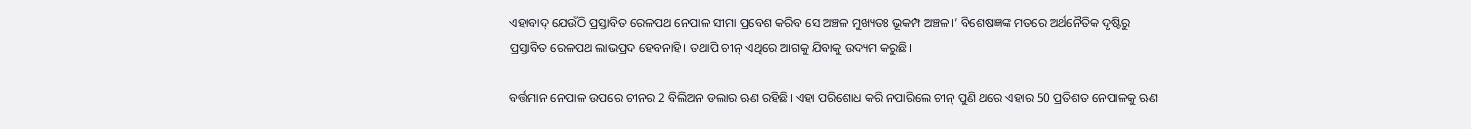ଏହାବାଦ୍ ଯେଉଁଠି ପ୍ରସ୍ତାବିତ ରେଳପଥ ନେପାଳ ସୀମା ପ୍ରବେଶ କରିବ ସେ ଅଞ୍ଚଳ ମୁଖ୍ୟତଃ ଭୂକମ୍ପ ଅଞ୍ଚଳ।’ ବିଶେଷଜ୍ଞଙ୍କ ମତରେ ଅର୍ଥନୈତିକ ଦୃଷ୍ଟିରୁ ପ୍ରସ୍ତାବିତ ରେଳପଥ ଲାଭପ୍ରଦ ହେବନାହି। ତଥାପି ଚୀନ୍ ଏଥିରେ ଆଗକୁ ଯିବାକୁ ଉଦ୍ୟମ କରୁଛି।

ବର୍ତ୍ତମାନ ନେପାଳ ଉପରେ ଚୀନର 2 ବିଲିଅନ ଡଲାର ଋଣ ରହିଛି। ଏହା ପରିଶୋଧ କରି ନପାରିଲେ ଚୀନ୍ ପୁଣି ଥରେ ଏହାର 50 ପ୍ରତିଶତ ନେପାଳକୁ ଋଣ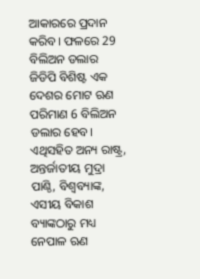ଆକାରରେ ପ୍ରଦାନ କରିବ। ଫଳରେ 29 ବିଲିଅନ ଡଲାର ଜିଡିପି ବିଶିଷ୍ଟ ଏକ ଦେଶର ମୋଟ ଋଣ ପରିମାଣ 6 ବିଲିଅନ ଡଲାର ହେବ। ଏଥିସହିତ ଅନ୍ୟ ରାଷ୍ଟ୍ର, ଅନ୍ତର୍ଜାତୀୟ ମୁଦ୍ରା ପାଣ୍ଠି, ବିଶ୍ବବ୍ୟାଙ୍କ, ଏସୀୟ ବିକାଶ ବ୍ୟାଙ୍କଠାରୁ ମଧ୍ୟ ନେପାଳ ଋଣ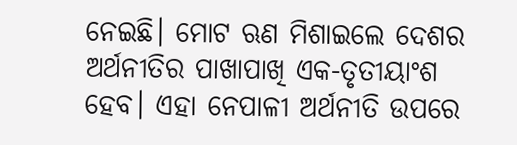ନେଇଛି। ମୋଟ ଋଣ ମିଶାଇଲେ ଦେଶର ଅର୍ଥନୀତିର ପାଖାପାଖି ଏକ-ତୃତୀୟାଂଶ ହେବ। ଏହା ନେପାଳୀ ଅର୍ଥନୀତି ଉପରେ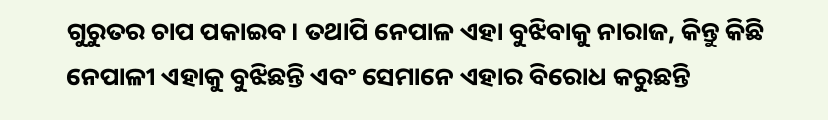ଗୁରୁତର ଚାପ ପକାଇବ। ତଥାପି ନେପାଳ ଏହା ବୁଝିବାକୁ ନାରାଜ, କିନ୍ତୁ କିଛି ନେପାଳୀ ଏହାକୁ ବୁଝିଛନ୍ତି ଏବଂ ସେମାନେ ଏହାର ବିରୋଧ କରୁଛନ୍ତି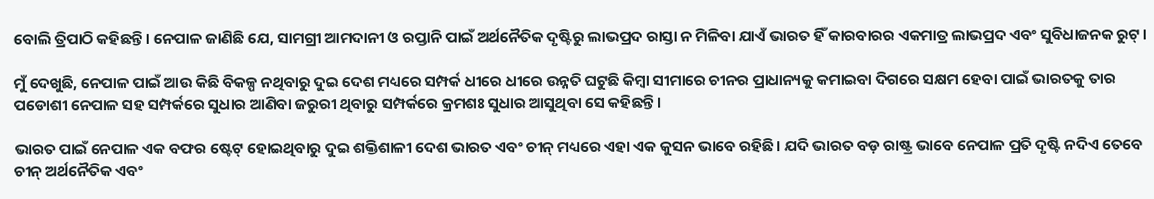ବୋଲି ତ୍ରିପାଠି କହିଛନ୍ତି। ନେପାଳ ଜାଣିଛି ଯେ, ସାମଗ୍ରୀ ଆମଦାନୀ ଓ ରପ୍ତାନି ପାଇଁ ଅର୍ଥନୈତିକ ଦୃଷ୍ଟିରୁ ଲାଭପ୍ରଦ ରାସ୍ତା ନ ମିଳିବା ଯାଏଁ ଭାରତ ହିଁ କାରବାରର ଏକମାତ୍ର ଲାଭପ୍ରଦ ଏବଂ ସୁବିଧାଜନକ ରୁଟ୍।

ମୁଁ ଦେଖୁଛି, ନେପାଳ ପାଇଁ ଆଉ କିଛି ବିକଳ୍ପ ନଥିବାରୁ ଦୁଇ ଦେଶ ମଧ୍ୟରେ ସମ୍ପର୍କ ଧୀରେ ଧୀରେ ଉନ୍ନତି ଘଟୁଛି କିମ୍ବା ସୀମାରେ ଚୀନର ପ୍ରାଧାନ୍ୟକୁ କମାଇବା ଦିଗରେ ସକ୍ଷମ ହେବା ପାଇଁ ଭାରତକୁ ତାର ପଡୋଶୀ ନେପାଳ ସହ ସମ୍ପର୍କରେ ସୁଧାର ଆଣିବା ଜରୁରୀ ଥିବାରୁ ସମ୍ପର୍କରେ କ୍ରମଶଃ ସୁଧାର ଆସୁଥିବା ସେ କହିଛନ୍ତି।

ଭାରତ ପାଇଁ ନେପାଳ ଏକ ବଫର ଷ୍ଟେଟ୍ ହୋଇଥିବାରୁ ଦୁଇ ଶକ୍ତିଶାଳୀ ଦେଶ ଭାରତ ଏବଂ ଚୀନ୍ ମଧ୍ୟରେ ଏହା ଏକ କୁସନ ଭାବେ ରହିଛି। ଯଦି ଭାରତ ବଡ଼ ରାଷ୍ଟ୍ର ଭାବେ ନେପାଳ ପ୍ରତି ଦୃଷ୍ଟି ନଦିଏ ତେବେ ଚୀନ୍ ଅର୍ଥନୈତିକ ଏବଂ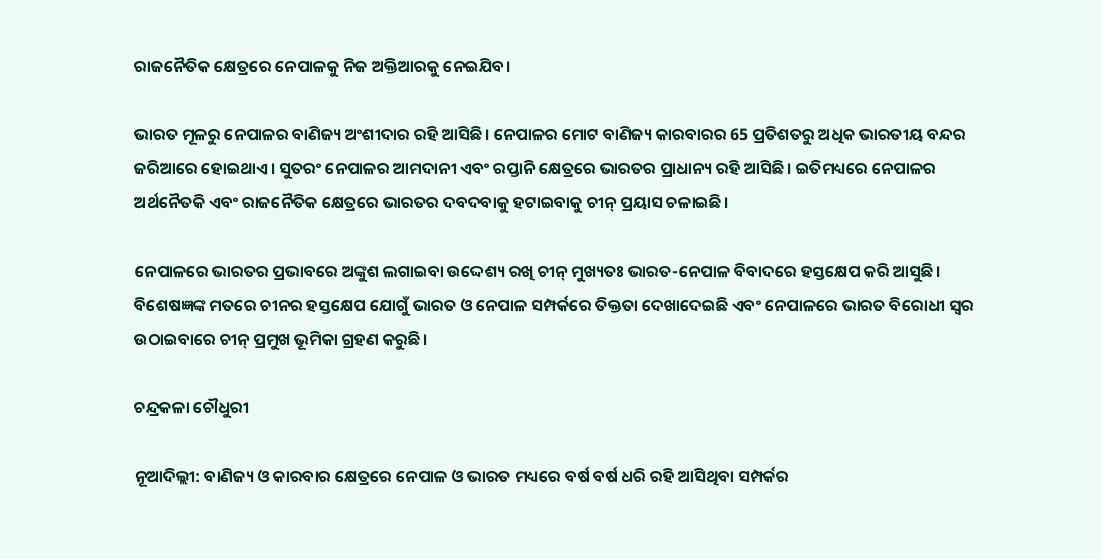ରାଜନୈତିକ କ୍ଷେତ୍ରରେ ନେପାଳକୁ ନିଜ ଅକ୍ତିଆରକୁ ନେଇଯିବ।

ଭାରତ ମୂଳରୁ ନେପାଳର ବାଣିଜ୍ୟ ଅଂଶୀଦାର ରହି ଆସିଛି। ନେପାଳର ମୋଟ ବାଣିଜ୍ୟ କାରବାରର 65 ପ୍ରତିଶତରୁ ଅଧିକ ଭାରତୀୟ ବନ୍ଦର ଜରିଆରେ ହୋଇଥାଏ। ସୁତରଂ ନେପାଳର ଆମଦାନୀ ଏବଂ ରପ୍ତାନି କ୍ଷେତ୍ରରେ ଭାରତର ପ୍ରାଧାନ୍ୟ ରହି ଆସିଛି। ଇତିମଧ୍ୟରେ ନେପାଳର ଅର୍ଥନୈତକି ଏବଂ ରାଜନୈତିକ କ୍ଷେତ୍ରରେ ଭାରତର ଦବଦବାକୁ ହଟାଇବାକୁ ଚୀନ୍ ପ୍ରୟାସ ଚଳାଇଛି।

ନେପାଳରେ ଭାରତର ପ୍ରଭାବରେ ଅଙ୍କୁଶ ଲଗାଇବା ଉଦ୍ଦେଶ୍ୟ ରଖି ଚୀନ୍ ମୁଖ୍ୟତଃ ଭାରତ-ନେପାଳ ବିବାଦରେ ହସ୍ତକ୍ଷେପ କରି ଆସୁଛି। ବିଶେଷଜ୍ଞଙ୍କ ମତରେ ଚୀନର ହସ୍ତକ୍ଷେପ ଯୋଗୁଁ ଭାରତ ଓ ନେପାଳ ସମ୍ପର୍କରେ ତିକ୍ତତା ଦେଖାଦେଇଛି ଏବଂ ନେପାଳରେ ଭାରତ ବିରୋଧୀ ସ୍ବର ଉଠାଇବାରେ ଚୀନ୍ ପ୍ରମୁଖ ଭୂମିକା ଗ୍ରହଣ କରୁଛି।

ଚନ୍ଦ୍ରକଳା ଚୌଧୁରୀ

ନୂଆଦିଲ୍ଲୀ: ବାଣିଜ୍ୟ ଓ କାରବାର କ୍ଷେତ୍ରରେ ନେପାଳ ଓ ଭାରତ ମଧ୍ୟରେ ବର୍ଷ ବର୍ଷ ଧରି ରହି ଆସିଥିବା ସମ୍ପର୍କର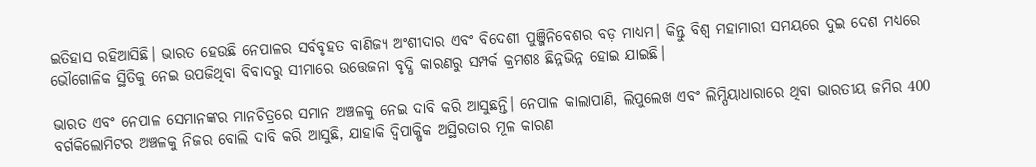ଇତିହାସ ରହିଆସିଛି। ଭାରତ ହେଉଛି ନେପାଳର ସର୍ବବୃହତ ବାଣିଜ୍ୟ ଅଂଶୀଦାର ଏବଂ ବିଦେଶୀ ପୁଞ୍ଜିନିବେଶର ବଡ଼ ମାଧ୍ୟମ। କିନ୍ତୁ ବିଶ୍ବ ମହାମାରୀ ସମୟରେ ଦୁଇ ଦେଶ ମଧ୍ୟରେ ଭୌଗୋଳିକ ସ୍ଥିତିକୁ ନେଇ ଉପଜିଥିବା ବିବାଦରୁ ସୀମାରେ ଉତ୍ତେଜନା ବୃଦ୍ଧି କାରଣରୁ ସମ୍ପର୍କ କ୍ରମଶଃ ଛିନ୍ନଭିନ୍ନ ହୋଇ ଯାଇଛି।

ଭାରତ ଏବଂ ନେପାଳ ସେମାନଙ୍କର ମାନଚିତ୍ରରେ ସମାନ ଅଞ୍ଚଳକୁ ନେଇ ଦାବି କରି ଆସୁଛନ୍ତି। ନେପାଳ କାଲାପାଣି, ଲିପୁଲେଖ ଏବଂ ଲିମ୍ପିୟାଧାରାରେ ଥିବା ଭାରତୀୟ ଜମିର 400 ବର୍ଗକିଲୋମିଟର ଅଞ୍ଚଳକୁ ନିଜର ବୋଲି ଦାବି କରି ଆସୁଛି, ଯାହାକି ଦ୍ବିପାକ୍ଷିକ ଅସ୍ଥିରତାର ମୂଳ କାରଣ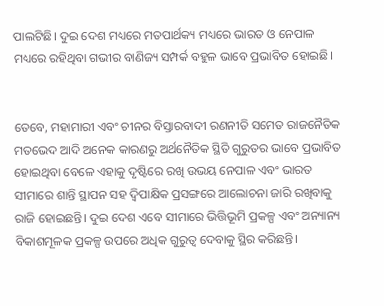ପାଲଟିଛି। ଦୁଇ ଦେଶ ମଧ୍ୟରେ ମତପାର୍ଥକ୍ୟ ମଧ୍ୟରେ ଭାରତ ଓ ନେପାଳ ମଧ୍ୟରେ ରହିଥିବା ଗଭୀର ବାଣିଜ୍ୟ ସମ୍ପର୍କ ବହୁଳ ଭାବେ ପ୍ରଭାବିତ ହୋଇଛି।


ତେବେ, ମହାମାରୀ ଏବଂ ଚୀନର ବିସ୍ତାରବାଦୀ ରଣନୀତି ସମେତ ରାଜନୈତିକ ମତଭେଦ ଆଦି ଅନେକ କାରଣରୁ ଅର୍ଥନୈତିକ ସ୍ଥିତି ଗୁରୁତର ଭାବେ ପ୍ରଭାବିତ ହୋଇଥିବା ବେଳେ ଏହାକୁ ଦୃଷ୍ଟିରେ ରଖି ଉଭୟ ନେପାଳ ଏବଂ ଭାରତ ସୀମାରେ ଶାନ୍ତି ସ୍ଥାପନ ସହ ଦ୍ବିପାକ୍ଷିକ ପ୍ରସଙ୍ଗରେ ଆଲୋଚନା ଜାରି ରଖିବାକୁ ରାଜି ହୋଇଛନ୍ତି। ଦୁଇ ଦେଶ ଏବେ ସୀମାରେ ଭିତ୍ତିଭୂମି ପ୍ରକଳ୍ପ ଏବଂ ଅନ୍ୟାନ୍ୟ ବିକାଶମୂଳକ ପ୍ରକଳ୍ପ ଉପରେ ଅଧିକ ଗୁରୁତ୍ବ ଦେବାକୁ ସ୍ଥିର କରିଛନ୍ତି।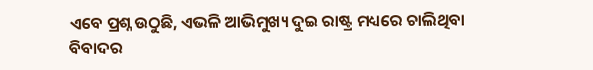ଏବେ ପ୍ରଶ୍ନ ଉଠୁଛି, ଏଭଳି ଆଭିମୁଖ୍ୟ ଦୁଇ ରାଷ୍ଟ୍ର ମଧ୍ୟରେ ଚାଲିଥିବା ବିବାଦର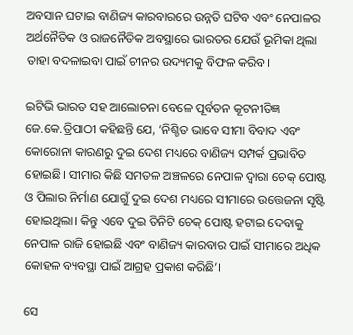ଅବସାନ ଘଟାଇ ବାଣିଜ୍ୟ କାରବାରରେ ଉନ୍ନତି ଘଟିବ ଏବଂ ନେପାଳର ଅର୍ଥନୈତିକ ଓ ରାଜନୈତିକ ଅବସ୍ଥାରେ ଭାରତର ଯେଉଁ ଭୂମିକା ଥିଲା ତାହା ବଦଳାଇବା ପାଇଁ ଚୀନର ଉଦ୍ୟମକୁ ବିଫଳ କରିବ।

ଇଟିଭି ଭାରତ ସହ ଆଲୋଚନା ବେଳେ ପୂର୍ବତନ କୂଟନୀତିଜ୍ଞ ଜେ.କେ.ତ୍ରିପାଠୀ କହିଛନ୍ତି ଯେ, ‘ନିଶ୍ଚିତ ଭାବେ ସୀମା ବିବାଦ ଏବଂ କୋରୋନା କାରଣରୁ ଦୁଇ ଦେଶ ମଧ୍ୟରେ ବାଣିଜ୍ୟ ସମ୍ପର୍କ ପ୍ରଭାବିତ ହୋଇଛି। ସୀମାର କିଛି ସମତଳ ଅଞ୍ଚଳରେ ନେପାଳ ଦ୍ବାରା ଚେକ୍ ପୋଷ୍ଟ ଓ ପିଲାର ନିର୍ମାଣ ଯୋଗୁଁ ଦୁଇ ଦେଶ ମଧ୍ୟରେ ସୀମାରେ ଉତ୍ତେଜନା ସୃଷ୍ଟି ହୋଇଥିଲା। କିନ୍ତୁ ଏବେ ଦୁଇ ତିନିଟି ଚେକ୍ ପୋଷ୍ଟ ହଟାଇ ଦେବାକୁ ନେପାଳ ରାଜି ହୋଇଛି ଏବଂ ବାଣିଜ୍ୟ କାରବାର ପାଇଁ ସୀମାରେ ଅଧିକ କୋହଳ ବ୍ୟବସ୍ଥା ପାଇଁ ଆଗ୍ରହ ପ୍ରକାଶ କରିଛି’।

ସେ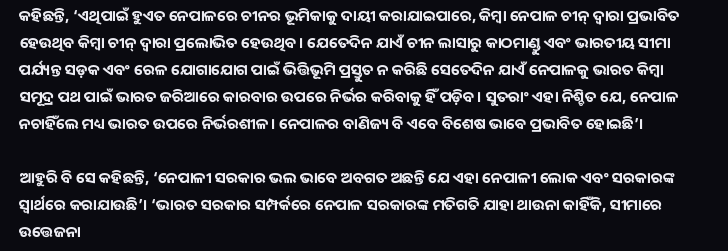କହିଛନ୍ତି, ‘ଏଥିପାଇଁ ହୁଏତ ନେପାଳରେ ଚୀନର ଭୂମିକାକୁ ଦାୟୀ କରାଯାଇପାରେ, କିମ୍ବା ନେପାଳ ଚୀନ୍ ଦ୍ବାରା ପ୍ରଭାବିତ ହେଉଥିବ କିମ୍ବା ଚୀନ୍ ଦ୍ବାରା ପ୍ରଲୋଭିତ ହେଉଥିବ। ଯେତେଦିନ ଯାଏଁ ଚୀନ ଲାସାରୁ କାଠମାଣ୍ଡୁ ଏବଂ ଭାରତୀୟ ସୀମା ପର୍ଯ୍ୟନ୍ତ ସଡ଼କ ଏବଂ ରେଳ ଯୋଗାଯୋଗ ପାଇଁ ଭିତ୍ତିଭୂମି ପ୍ରସ୍ତୁତ ନ କରିଛି ସେତେଦିନ ଯାଏଁ ନେପାଳକୁ ଭାରତ କିମ୍ବା ସମୂଦ୍ର ପଥ ପାଇଁ ଭାରତ ଜରିଆରେ କାରବାର ଉପରେ ନିର୍ଭର କରିବାକୁ ହିଁ ପଡ଼ିବ। ସୁତରାଂ ଏହା ନିଶ୍ଚିତ ଯେ, ନେପାଳ ନଚାହିଁଲେ ମଧ୍ୟ ଭାରତ ଉପରେ ନିର୍ଭରଶୀଳ। ନେପାଳର ବାଣିଜ୍ୟ ବି ଏବେ ବିଶେଷ ଭାବେ ପ୍ରଭାବିତ ହୋଇଛି’।

ଆହୁରି ବି ସେ କହିଛନ୍ତି, ‘ନେପାଳୀ ସରକାର ଭଲ ଭାବେ ଅବଗତ ଅଛନ୍ତି ଯେ ଏହା ନେପାଳୀ ଲୋକ ଏବଂ ସରକାରଙ୍କ ସ୍ବାର୍ଥରେ କରାଯାଉଛି’। ‘ଭାରତ ସରକାର ସମ୍ପର୍କରେ ନେପାଳ ସରକାରଙ୍କ ମତିଗତି ଯାହା ଥାଉନା କାହିଁକି, ସୀମାରେ ଉତ୍ତେଜନା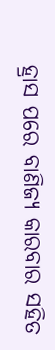ହ୍ରାସ ପରେ ବାଣିଜ୍ୟ କାରବାର ସହିତ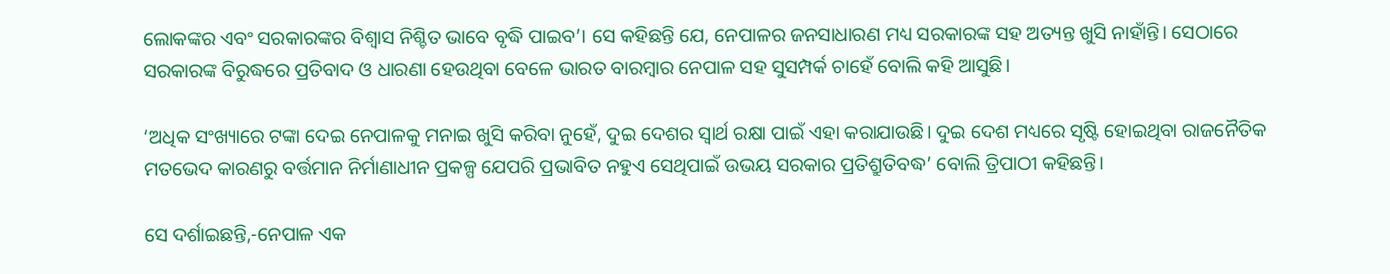ଲୋକଙ୍କର ଏବଂ ସରକାରଙ୍କର ବିଶ୍ବାସ ନିଶ୍ଚିତ ଭାବେ ବୃଦ୍ଧି ପାଇବ’। ସେ କହିଛନ୍ତି ଯେ, ନେପାଳର ଜନସାଧାରଣ ମଧ୍ୟ ସରକାରଙ୍କ ସହ ଅତ୍ୟନ୍ତ ଖୁସି ନାହାଁନ୍ତି। ସେଠାରେ ସରକାରଙ୍କ ବିରୁଦ୍ଧରେ ପ୍ରତିବାଦ ଓ ଧାରଣା ହେଉଥିବା ବେଳେ ଭାରତ ବାରମ୍ବାର ନେପାଳ ସହ ସୁସମ୍ପର୍କ ଚାହେଁ ବୋଲି କହି ଆସୁଛି।

‘ଅଧିକ ସଂଖ୍ୟାରେ ଟଙ୍କା ଦେଇ ନେପାଳକୁ ମନାଇ ଖୁସି କରିବା ନୁହେଁ, ଦୁଇ ଦେଶର ସ୍ବାର୍ଥ ରକ୍ଷା ପାଇଁ ଏହା କରାଯାଉଛି। ଦୁଇ ଦେଶ ମଧ୍ୟରେ ସୃଷ୍ଟି ହୋଇଥିବା ରାଜନୈତିକ ମତଭେଦ କାରଣରୁ ବର୍ତ୍ତମାନ ନିର୍ମାଣାଧୀନ ପ୍ରକଳ୍ପ ଯେପରି ପ୍ରଭାବିତ ନହୁଏ ସେଥିପାଇଁ ଉଭୟ ସରକାର ପ୍ରତିଶ୍ରୁତିବଦ୍ଧ’ ବୋଲି ତ୍ରିପାଠୀ କହିଛନ୍ତି।

ସେ ଦର୍ଶାଇଛନ୍ତି,-ନେପାଳ ଏକ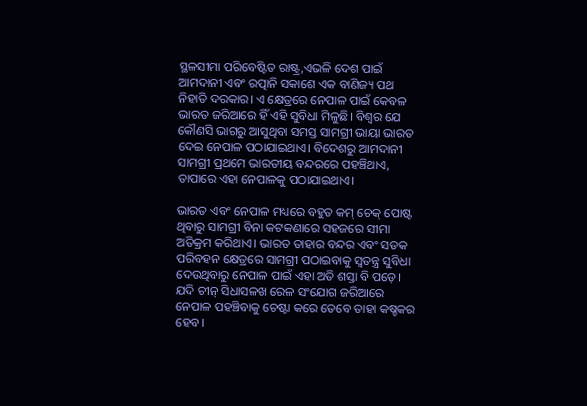ସ୍ଥଳସୀମା ପରିବେଷ୍ଟିତ ରାଷ୍ଟ୍ର,ଏଭଳି ଦେଶ ପାଇଁ ଆମଦାନୀ ଏବଂ ରତ୍ପାନି ସକାଶେ ଏକ ବାଣିଜ୍ୟ ପଥ ନିହାତି ଦରକାର। ଏ କ୍ଷେତ୍ରରେ ନେପାଳ ପାଇଁ କେବଳ ଭାରତ ଜରିଆରେ ହିଁ ଏହି ସୁବିଧା ମିଳୁଛି। ବିଶ୍ବର ଯେ କୌଣସି ଭାଗରୁ ଆସୁଥିବା ସମସ୍ତ ସାମଗ୍ରୀ ଭାୟା ଭାରତ ଦେଇ ନେପାଳ ପଠାଯାଇଥାଏ। ବିଦେଶରୁ ଆମଦାନୀ ସାମଗ୍ରୀ ପ୍ରଥମେ ଭାରତୀୟ ବନ୍ଦରରେ ପହଞ୍ଚିଥାଏ, ତାପାରେ ଏହା ନେପାଳକୁ ପଠାଯାଇଥାଏ।

ଭାରତ ଏବଂ ନେପାଳ ମଧ୍ୟରେ ବହୁତ କମ୍ ଚେକ୍ ପୋଷ୍ଟ ଥିବାରୁ ସାମଗ୍ରୀ ବିନା କଟକଣାରେ ସହଜରେ ସୀମା ଅତିକ୍ରମ କରିଥାଏ। ଭାରତ ତାହାର ବନ୍ଦର ଏବଂ ସଡକ ପରିବହନ କ୍ଷେତ୍ରରେ ସାମଗ୍ରୀ ପଠାଇବାକୁ ସ୍ବତନ୍ତ୍ର ସୁବିଧା ଦେଉଥିବାରୁ ନେପାଳ ପାଇଁ ଏହା ଅତି ଶସ୍ତା ବି ପଡ଼େ। ଯଦି ଚୀନ୍ ସିଧାସଳଖ ରେଳ ସଂଯୋଗ ଜରିଆରେ ନେପାଳ ପହଞ୍ଚିବାକୁ ଚେଷ୍ଟା କରେ ତେବେ ତାହା କଷ୍ଚକର ହେବ।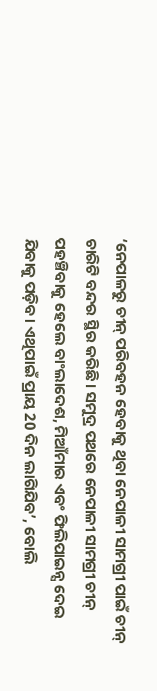‘ନେପାଳରୁ ଚୀନ୍ ପରିବହନ ହେବାକୁ ଥିବା ନେପାଳୀ ସାମଗ୍ରୀ ପାଇଁ ଚୀନ୍ ଚାରିଟି ବନ୍ଦର ସ୍ଥିର କରିଛି। ସମୁଦ୍ର ପଥରେ ନେପାଳୀ ସାମଗ୍ରୀ ଚୀନ୍ ପହଞ୍ଚିବାକୁ ହେଲେ ବାଂଲାଦେଶ, ମିଆଁମାର ଏବଂ ଫିଲିପାଇନ୍ସ ଦେଇ ଯିବାକୁ ପଡ଼ିବ। ଏଥିପାଇଁ ପ୍ରାୟ 20 ଦିନ ଲାଗିଯିବ’, ବୋଲି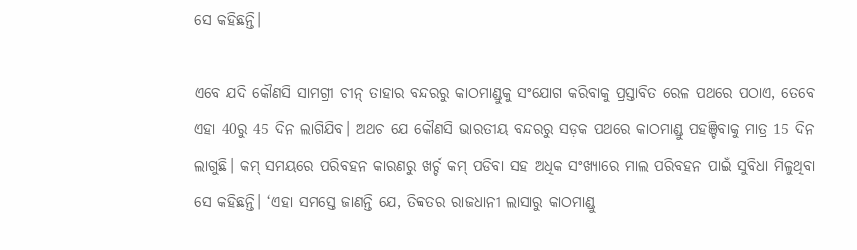ସେ କହିଛନ୍ତି।

ଏବେ ଯଦି କୌଣସି ସାମଗ୍ରୀ ଚୀନ୍ ତାହାର ବନ୍ଦରରୁ କାଠମାଣ୍ଡୁକୁ ସଂଯୋଗ କରିବାକୁ ପ୍ରସ୍ତାବିତ ରେଳ ପଥରେ ପଠାଏ, ତେବେ ଏହା 40ରୁ 45 ଦିନ ଲାଗିଯିବ। ଅଥଚ ଯେ କୌଣସି ଭାରତୀୟ ବନ୍ଦରରୁ ସଡ଼କ ପଥରେ କାଠମାଣ୍ଡୁ ପହଞ୍ଚିବାକୁ ମାତ୍ର 15 ଦିନ ଲାଗୁଛି। କମ୍ ସମୟରେ ପରିବହନ କାରଣରୁ ଖର୍ଚ୍ଚ କମ୍ ପଡିବା ସହ ଅଧିକ ସଂଖ୍ୟାରେ ମାଲ ପରିବହନ ପାଇଁ ସୁବିଧା ମିଳୁଥିବା ସେ କହିଛନ୍ତି। ‘ଏହା ସମସ୍ତେ ଜାଣନ୍ତି ଯେ, ତିବ୍ବତର ରାଜଧାନୀ ଲାସାରୁ କାଠମାଣ୍ଡୁ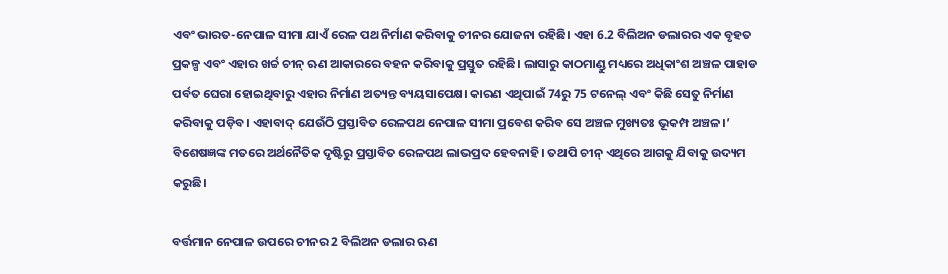ଏବଂ ଭାରତ-ନେପାଳ ସୀମା ଯାଏଁ ରେଳ ପଥ ନିର୍ମାଣ କରିବାକୁ ଚୀନର ଯୋଜନା ରହିଛି। ଏହା 6.2 ବିଲିଅନ ଡଲାରର ଏକ ବୃହତ ପ୍ରକଳ୍ପ ଏବଂ ଏହାର ଖର୍ଚ୍ଚ ଚୀନ୍ ଋଣ ଆକାରରେ ବହନ କରିବାକୁ ପ୍ରସ୍ତୁତ ରହିଛି। ଲାସାରୁ କାଠମାଣ୍ଡୁ ମଧ୍ୟରେ ଅଧିକାଂଶ ଅଞ୍ଚଳ ପାହାଡ ପର୍ବତ ଘେରା ହୋଇଥିବାରୁ ଏହାର ନିର୍ମାଣ ଅତ୍ୟନ୍ତ ବ୍ୟୟସାପେକ୍ଷ। କାରଣ ଏଥିପାଇଁ 74ରୁ 75 ଟନେଲ୍ ଏବଂ କିଛି ସେତୁ ନିର୍ମାଣ କରିବାକୁ ପଡ଼ିବ। ଏହାବାଦ୍ ଯେଉଁଠି ପ୍ରସ୍ତାବିତ ରେଳପଥ ନେପାଳ ସୀମା ପ୍ରବେଶ କରିବ ସେ ଅଞ୍ଚଳ ମୁଖ୍ୟତଃ ଭୂକମ୍ପ ଅଞ୍ଚଳ।’ ବିଶେଷଜ୍ଞଙ୍କ ମତରେ ଅର୍ଥନୈତିକ ଦୃଷ୍ଟିରୁ ପ୍ରସ୍ତାବିତ ରେଳପଥ ଲାଭପ୍ରଦ ହେବନାହି। ତଥାପି ଚୀନ୍ ଏଥିରେ ଆଗକୁ ଯିବାକୁ ଉଦ୍ୟମ କରୁଛି।

ବର୍ତ୍ତମାନ ନେପାଳ ଉପରେ ଚୀନର 2 ବିଲିଅନ ଡଲାର ଋଣ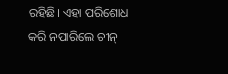ରହିଛି। ଏହା ପରିଶୋଧ କରି ନପାରିଲେ ଚୀନ୍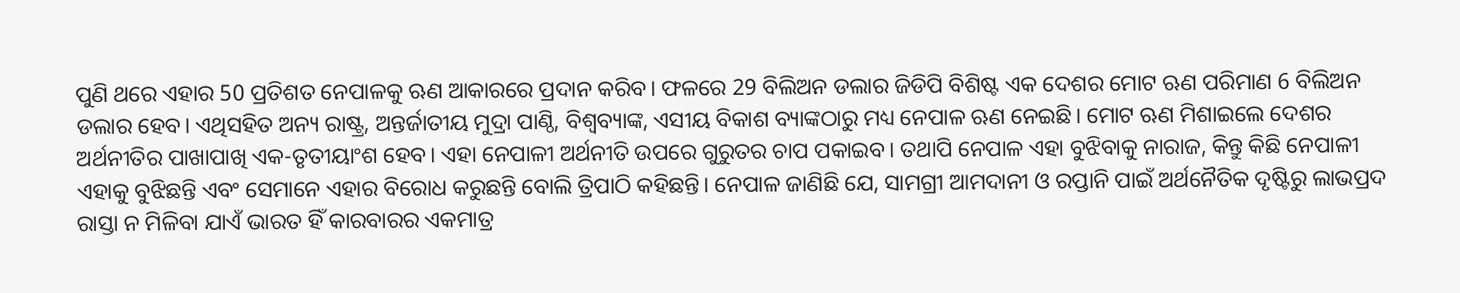ପୁଣି ଥରେ ଏହାର 50 ପ୍ରତିଶତ ନେପାଳକୁ ଋଣ ଆକାରରେ ପ୍ରଦାନ କରିବ। ଫଳରେ 29 ବିଲିଅନ ଡଲାର ଜିଡିପି ବିଶିଷ୍ଟ ଏକ ଦେଶର ମୋଟ ଋଣ ପରିମାଣ 6 ବିଲିଅନ ଡଲାର ହେବ। ଏଥିସହିତ ଅନ୍ୟ ରାଷ୍ଟ୍ର, ଅନ୍ତର୍ଜାତୀୟ ମୁଦ୍ରା ପାଣ୍ଠି, ବିଶ୍ବବ୍ୟାଙ୍କ, ଏସୀୟ ବିକାଶ ବ୍ୟାଙ୍କଠାରୁ ମଧ୍ୟ ନେପାଳ ଋଣ ନେଇଛି। ମୋଟ ଋଣ ମିଶାଇଲେ ଦେଶର ଅର୍ଥନୀତିର ପାଖାପାଖି ଏକ-ତୃତୀୟାଂଶ ହେବ। ଏହା ନେପାଳୀ ଅର୍ଥନୀତି ଉପରେ ଗୁରୁତର ଚାପ ପକାଇବ। ତଥାପି ନେପାଳ ଏହା ବୁଝିବାକୁ ନାରାଜ, କିନ୍ତୁ କିଛି ନେପାଳୀ ଏହାକୁ ବୁଝିଛନ୍ତି ଏବଂ ସେମାନେ ଏହାର ବିରୋଧ କରୁଛନ୍ତି ବୋଲି ତ୍ରିପାଠି କହିଛନ୍ତି। ନେପାଳ ଜାଣିଛି ଯେ, ସାମଗ୍ରୀ ଆମଦାନୀ ଓ ରପ୍ତାନି ପାଇଁ ଅର୍ଥନୈତିକ ଦୃଷ୍ଟିରୁ ଲାଭପ୍ରଦ ରାସ୍ତା ନ ମିଳିବା ଯାଏଁ ଭାରତ ହିଁ କାରବାରର ଏକମାତ୍ର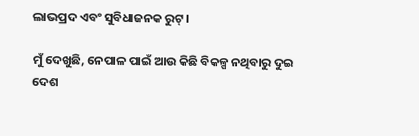ଲାଭପ୍ରଦ ଏବଂ ସୁବିଧାଜନକ ରୁଟ୍।

ମୁଁ ଦେଖୁଛି, ନେପାଳ ପାଇଁ ଆଉ କିଛି ବିକଳ୍ପ ନଥିବାରୁ ଦୁଇ ଦେଶ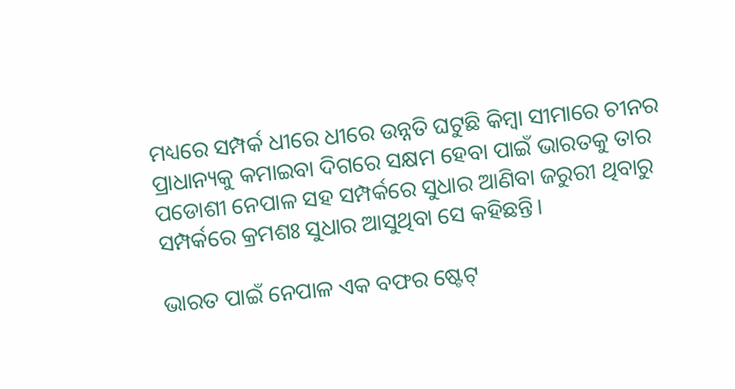ମଧ୍ୟରେ ସମ୍ପର୍କ ଧୀରେ ଧୀରେ ଉନ୍ନତି ଘଟୁଛି କିମ୍ବା ସୀମାରେ ଚୀନର ପ୍ରାଧାନ୍ୟକୁ କମାଇବା ଦିଗରେ ସକ୍ଷମ ହେବା ପାଇଁ ଭାରତକୁ ତାର ପଡୋଶୀ ନେପାଳ ସହ ସମ୍ପର୍କରେ ସୁଧାର ଆଣିବା ଜରୁରୀ ଥିବାରୁ ସମ୍ପର୍କରେ କ୍ରମଶଃ ସୁଧାର ଆସୁଥିବା ସେ କହିଛନ୍ତି।

ଭାରତ ପାଇଁ ନେପାଳ ଏକ ବଫର ଷ୍ଟେଟ୍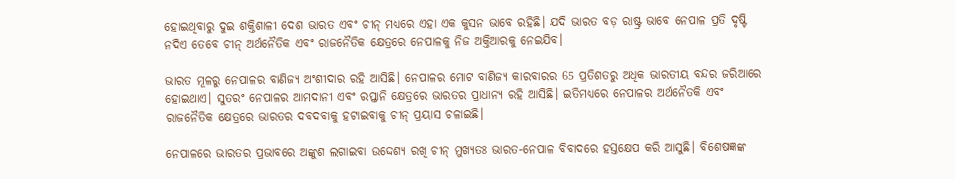ହୋଇଥିବାରୁ ଦୁଇ ଶକ୍ତିଶାଳୀ ଦେଶ ଭାରତ ଏବଂ ଚୀନ୍ ମଧ୍ୟରେ ଏହା ଏକ କୁସନ ଭାବେ ରହିଛି। ଯଦି ଭାରତ ବଡ଼ ରାଷ୍ଟ୍ର ଭାବେ ନେପାଳ ପ୍ରତି ଦୃଷ୍ଟି ନଦିଏ ତେବେ ଚୀନ୍ ଅର୍ଥନୈତିକ ଏବଂ ରାଜନୈତିକ କ୍ଷେତ୍ରରେ ନେପାଳକୁ ନିଜ ଅକ୍ତିଆରକୁ ନେଇଯିବ।

ଭାରତ ମୂଳରୁ ନେପାଳର ବାଣିଜ୍ୟ ଅଂଶୀଦାର ରହି ଆସିଛି। ନେପାଳର ମୋଟ ବାଣିଜ୍ୟ କାରବାରର 65 ପ୍ରତିଶତରୁ ଅଧିକ ଭାରତୀୟ ବନ୍ଦର ଜରିଆରେ ହୋଇଥାଏ। ସୁତରଂ ନେପାଳର ଆମଦାନୀ ଏବଂ ରପ୍ତାନି କ୍ଷେତ୍ରରେ ଭାରତର ପ୍ରାଧାନ୍ୟ ରହି ଆସିଛି। ଇତିମଧ୍ୟରେ ନେପାଳର ଅର୍ଥନୈତକି ଏବଂ ରାଜନୈତିକ କ୍ଷେତ୍ରରେ ଭାରତର ଦବଦବାକୁ ହଟାଇବାକୁ ଚୀନ୍ ପ୍ରୟାସ ଚଳାଇଛି।

ନେପାଳରେ ଭାରତର ପ୍ରଭାବରେ ଅଙ୍କୁଶ ଲଗାଇବା ଉଦ୍ଦେଶ୍ୟ ରଖି ଚୀନ୍ ମୁଖ୍ୟତଃ ଭାରତ-ନେପାଳ ବିବାଦରେ ହସ୍ତକ୍ଷେପ କରି ଆସୁଛି। ବିଶେଷଜ୍ଞଙ୍କ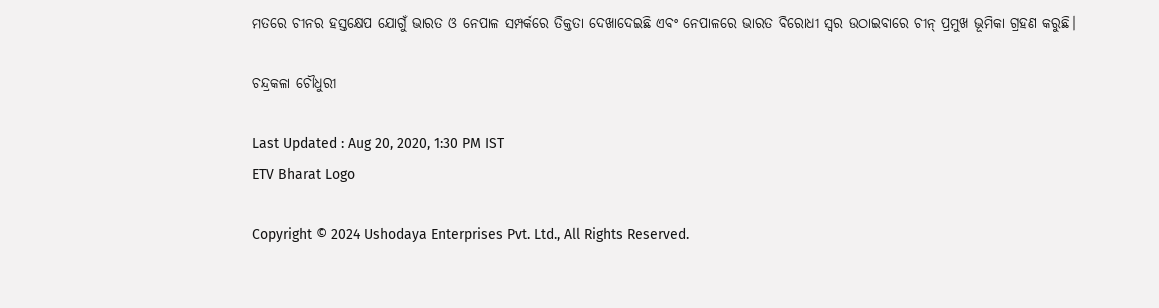ମତରେ ଚୀନର ହସ୍ତକ୍ଷେପ ଯୋଗୁଁ ଭାରତ ଓ ନେପାଳ ସମ୍ପର୍କରେ ତିକ୍ତତା ଦେଖାଦେଇଛି ଏବଂ ନେପାଳରେ ଭାରତ ବିରୋଧୀ ସ୍ବର ଉଠାଇବାରେ ଚୀନ୍ ପ୍ରମୁଖ ଭୂମିକା ଗ୍ରହଣ କରୁଛି।

ଚନ୍ଦ୍ରକଳା ଚୌଧୁରୀ

Last Updated : Aug 20, 2020, 1:30 PM IST
ETV Bharat Logo

Copyright © 2024 Ushodaya Enterprises Pvt. Ltd., All Rights Reserved.